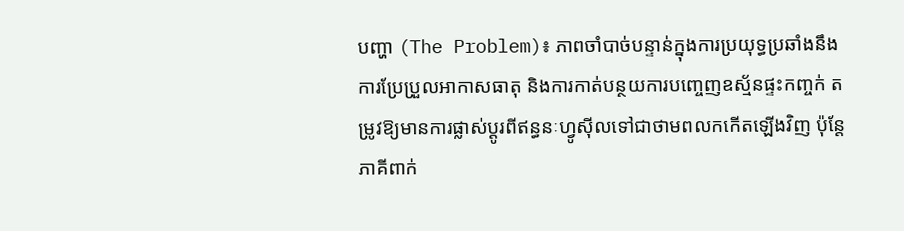បញ្ហា (The Problem)៖ ភាពចាំបាច់បន្ទាន់ក្នុងការប្រយុទ្ធប្រឆាំងនឹងការប្រែប្រួលអាកាសធាតុ និងការកាត់បន្ថយការបញ្ចេញឧស្ម័នផ្ទះកញ្ចក់ តម្រូវឱ្យមានការផ្លាស់ប្តូរពីឥន្ធនៈហ្វូស៊ីលទៅជាថាមពលកកើតឡើងវិញ ប៉ុន្តែភាគីពាក់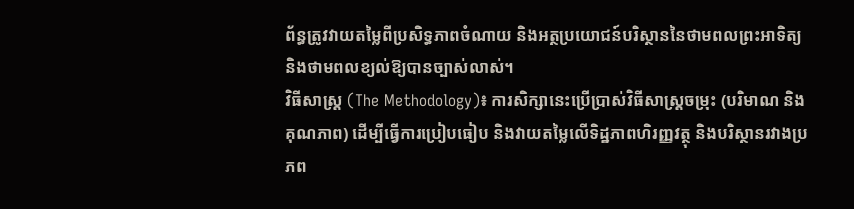ព័ន្ធត្រូវវាយតម្លៃពីប្រសិទ្ធភាពចំណាយ និងអត្ថប្រយោជន៍បរិស្ថាននៃថាមពលព្រះអាទិត្យ និងថាមពលខ្យល់ឱ្យបានច្បាស់លាស់។
វិធីសាស្ត្រ (The Methodology)៖ ការសិក្សានេះប្រើប្រាស់វិធីសាស្ត្រចម្រុះ (បរិមាណ និងគុណភាព) ដើម្បីធ្វើការប្រៀបធៀប និងវាយតម្លៃលើទិដ្ឋភាពហិរញ្ញវត្ថុ និងបរិស្ថានរវាងប្រភព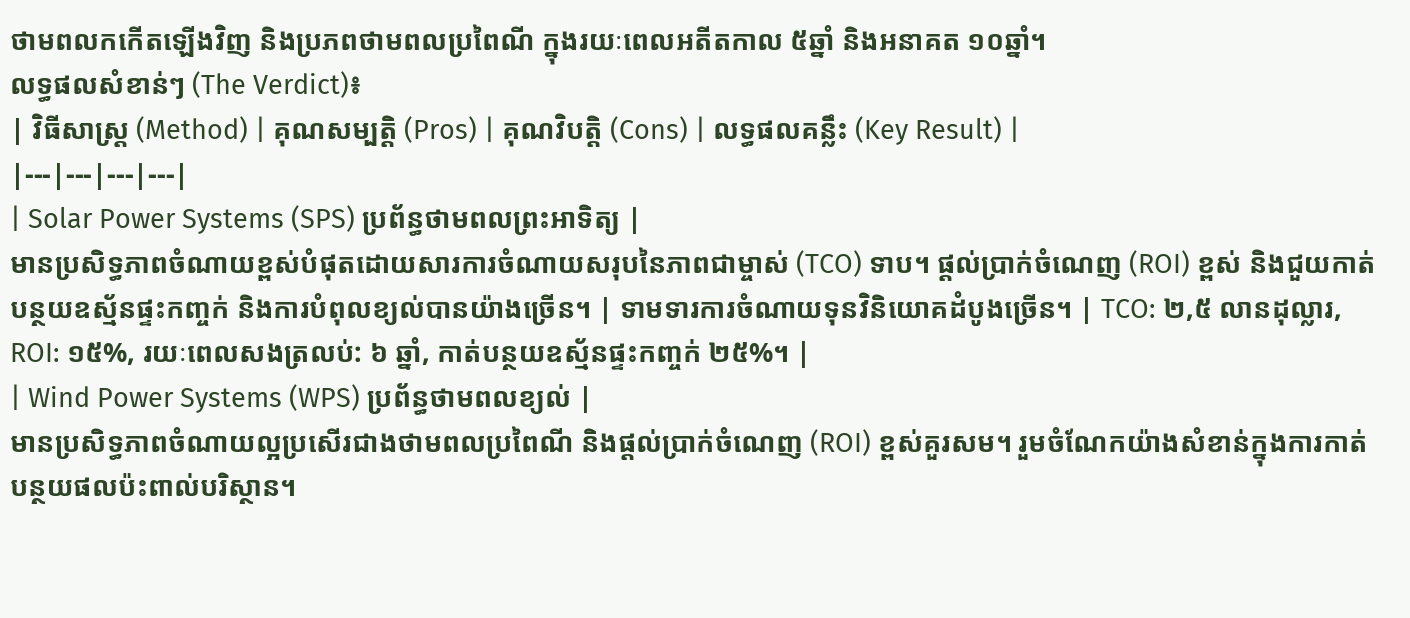ថាមពលកកើតឡើងវិញ និងប្រភពថាមពលប្រពៃណី ក្នុងរយៈពេលអតីតកាល ៥ឆ្នាំ និងអនាគត ១០ឆ្នាំ។
លទ្ធផលសំខាន់ៗ (The Verdict)៖
| វិធីសាស្ត្រ (Method) | គុណសម្បត្តិ (Pros) | គុណវិបត្តិ (Cons) | លទ្ធផលគន្លឹះ (Key Result) |
|---|---|---|---|
| Solar Power Systems (SPS) ប្រព័ន្ធថាមពលព្រះអាទិត្យ |
មានប្រសិទ្ធភាពចំណាយខ្ពស់បំផុតដោយសារការចំណាយសរុបនៃភាពជាម្ចាស់ (TCO) ទាប។ ផ្តល់ប្រាក់ចំណេញ (ROI) ខ្ពស់ និងជួយកាត់បន្ថយឧស្ម័នផ្ទះកញ្ចក់ និងការបំពុលខ្យល់បានយ៉ាងច្រើន។ | ទាមទារការចំណាយទុនវិនិយោគដំបូងច្រើន។ | TCO: ២,៥ លានដុល្លារ, ROI: ១៥%, រយៈពេលសងត្រលប់: ៦ ឆ្នាំ, កាត់បន្ថយឧស្ម័នផ្ទះកញ្ចក់ ២៥%។ |
| Wind Power Systems (WPS) ប្រព័ន្ធថាមពលខ្យល់ |
មានប្រសិទ្ធភាពចំណាយល្អប្រសើរជាងថាមពលប្រពៃណី និងផ្តល់ប្រាក់ចំណេញ (ROI) ខ្ពស់គួរសម។ រួមចំណែកយ៉ាងសំខាន់ក្នុងការកាត់បន្ថយផលប៉ះពាល់បរិស្ថាន។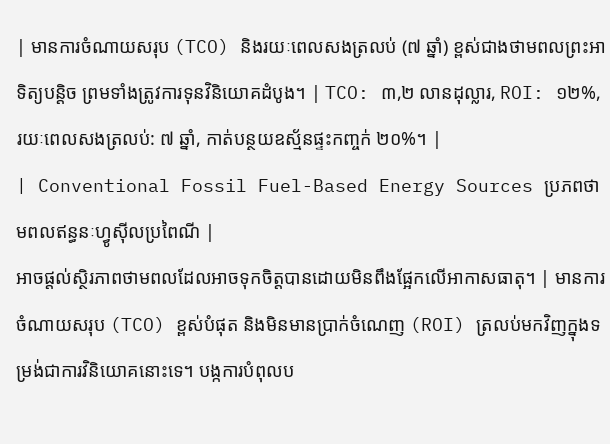| មានការចំណាយសរុប (TCO) និងរយៈពេលសងត្រលប់ (៧ ឆ្នាំ) ខ្ពស់ជាងថាមពលព្រះអាទិត្យបន្តិច ព្រមទាំងត្រូវការទុនវិនិយោគដំបូង។ | TCO: ៣,២ លានដុល្លារ, ROI: ១២%, រយៈពេលសងត្រលប់: ៧ ឆ្នាំ, កាត់បន្ថយឧស្ម័នផ្ទះកញ្ចក់ ២០%។ |
| Conventional Fossil Fuel-Based Energy Sources ប្រភពថាមពលឥន្ធនៈហ្វូស៊ីលប្រពៃណី |
អាចផ្តល់ស្ថិរភាពថាមពលដែលអាចទុកចិត្តបានដោយមិនពឹងផ្អែកលើអាកាសធាតុ។ | មានការចំណាយសរុប (TCO) ខ្ពស់បំផុត និងមិនមានប្រាក់ចំណេញ (ROI) ត្រលប់មកវិញក្នុងទម្រង់ជាការវិនិយោគនោះទេ។ បង្កការបំពុលប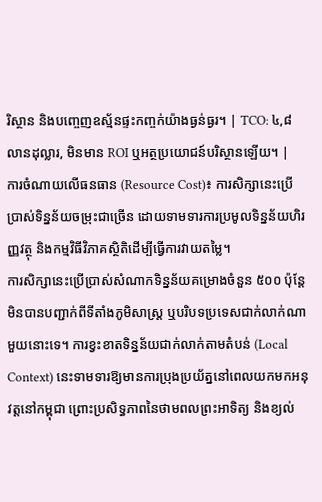រិស្ថាន និងបញ្ចេញឧស្ម័នផ្ទះកញ្ចក់យ៉ាងធ្ងន់ធ្ងរ។ | TCO: ៤,៨ លានដុល្លារ, មិនមាន ROI ឬអត្ថប្រយោជន៍បរិស្ថានឡើយ។ |
ការចំណាយលើធនធាន (Resource Cost)៖ ការសិក្សានេះប្រើប្រាស់ទិន្នន័យចម្រុះជាច្រើន ដោយទាមទារការប្រមូលទិន្នន័យហិរញ្ញវត្ថុ និងកម្មវិធីវិភាគស្ថិតិដើម្បីធ្វើការវាយតម្លៃ។
ការសិក្សានេះប្រើប្រាស់សំណាកទិន្នន័យគម្រោងចំនួន ៥០០ ប៉ុន្តែមិនបានបញ្ជាក់ពីទីតាំងភូមិសាស្ត្រ ឬបរិបទប្រទេសជាក់លាក់ណាមួយនោះទេ។ ការខ្វះខាតទិន្នន័យជាក់លាក់តាមតំបន់ (Local Context) នេះទាមទារឱ្យមានការប្រុងប្រយ័ត្ននៅពេលយកមកអនុវត្តនៅកម្ពុជា ព្រោះប្រសិទ្ធភាពនៃថាមពលព្រះអាទិត្យ និងខ្យល់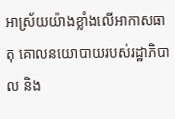អាស្រ័យយ៉ាងខ្លាំងលើអាកាសធាតុ គោលនយោបាយរបស់រដ្ឋាភិបាល និង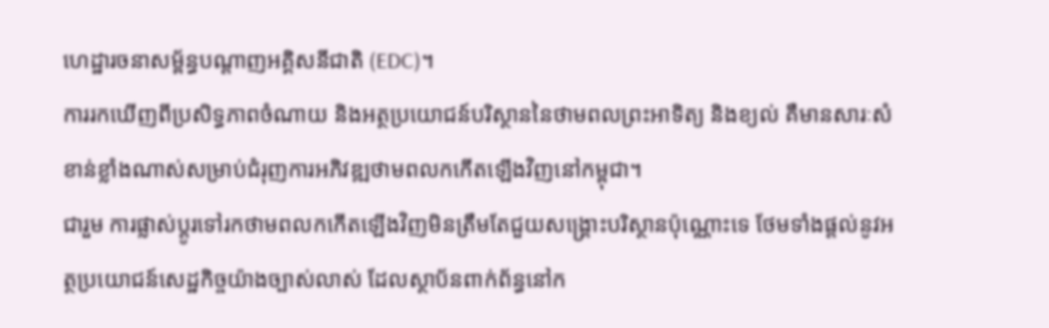ហេដ្ឋារចនាសម្ព័ន្ធបណ្តាញអគ្គិសនីជាតិ (EDC)។
ការរកឃើញពីប្រសិទ្ធភាពចំណាយ និងអត្ថប្រយោជន៍បរិស្ថាននៃថាមពលព្រះអាទិត្យ និងខ្យល់ គឺមានសារៈសំខាន់ខ្លាំងណាស់សម្រាប់ជំរុញការអភិវឌ្ឍថាមពលកកើតឡើងវិញនៅកម្ពុជា។
ជារួម ការផ្លាស់ប្តូរទៅរកថាមពលកកើតឡើងវិញមិនត្រឹមតែជួយសង្គ្រោះបរិស្ថានប៉ុណ្ណោះទេ ថែមទាំងផ្តល់នូវអត្ថប្រយោជន៍សេដ្ឋកិច្ចយ៉ាងច្បាស់លាស់ ដែលស្ថាប័នពាក់ព័ន្ធនៅក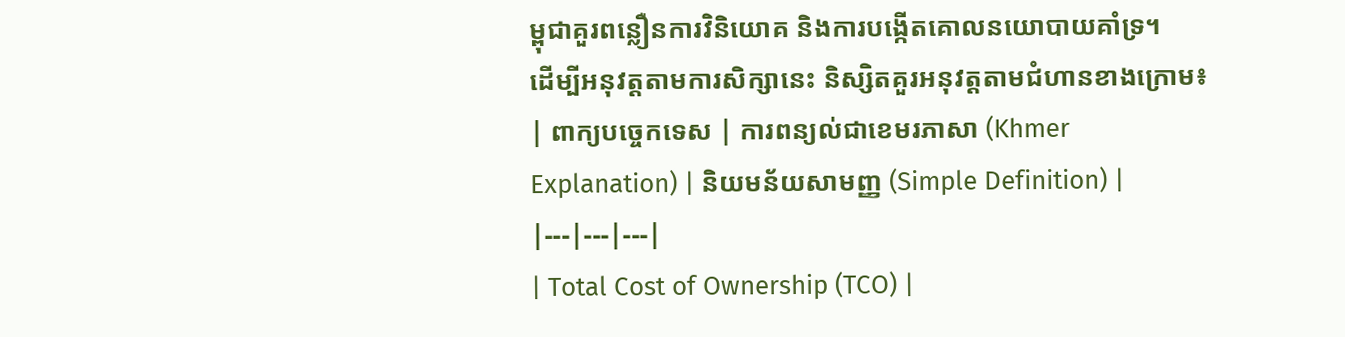ម្ពុជាគួរពន្លឿនការវិនិយោគ និងការបង្កើតគោលនយោបាយគាំទ្រ។
ដើម្បីអនុវត្តតាមការសិក្សានេះ និស្សិតគួរអនុវត្តតាមជំហានខាងក្រោម៖
| ពាក្យបច្ចេកទេស | ការពន្យល់ជាខេមរភាសា (Khmer Explanation) | និយមន័យសាមញ្ញ (Simple Definition) |
|---|---|---|
| Total Cost of Ownership (TCO) |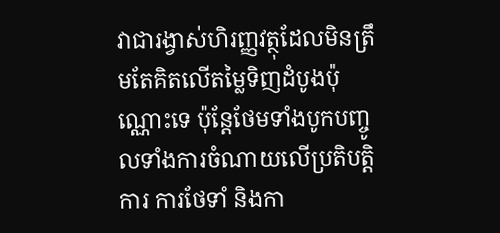វាជារង្វាស់ហិរញ្ញវត្ថុដែលមិនត្រឹមតែគិតលើតម្លៃទិញដំបូងប៉ុណ្ណោះទេ ប៉ុន្តែថែមទាំងបូកបញ្ចូលទាំងការចំណាយលើប្រតិបត្តិការ ការថែទាំ និងកា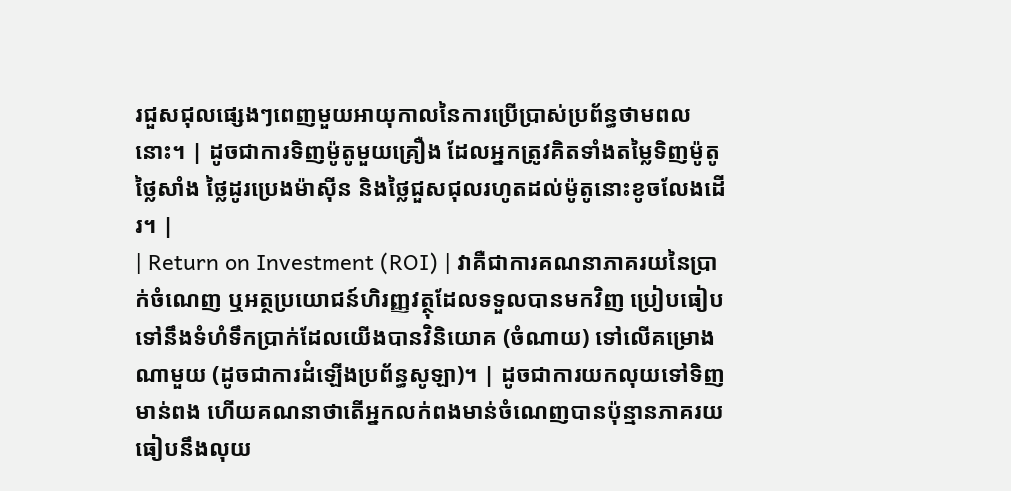រជួសជុលផ្សេងៗពេញមួយអាយុកាលនៃការប្រើប្រាស់ប្រព័ន្ធថាមពលនោះ។ | ដូចជាការទិញម៉ូតូមួយគ្រឿង ដែលអ្នកត្រូវគិតទាំងតម្លៃទិញម៉ូតូ ថ្លៃសាំង ថ្លៃដូរប្រេងម៉ាស៊ីន និងថ្លៃជួសជុលរហូតដល់ម៉ូតូនោះខូចលែងដើរ។ |
| Return on Investment (ROI) | វាគឺជាការគណនាភាគរយនៃប្រាក់ចំណេញ ឬអត្ថប្រយោជន៍ហិរញ្ញវត្ថុដែលទទួលបានមកវិញ ប្រៀបធៀបទៅនឹងទំហំទឹកប្រាក់ដែលយើងបានវិនិយោគ (ចំណាយ) ទៅលើគម្រោងណាមួយ (ដូចជាការដំឡើងប្រព័ន្ធសូឡា)។ | ដូចជាការយកលុយទៅទិញមាន់ពង ហើយគណនាថាតើអ្នកលក់ពងមាន់ចំណេញបានប៉ុន្មានភាគរយធៀបនឹងលុយ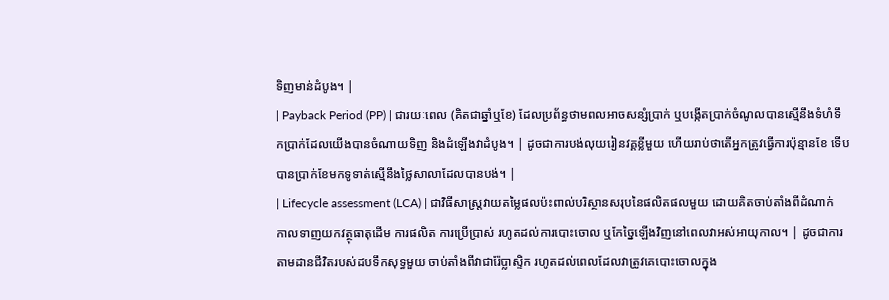ទិញមាន់ដំបូង។ |
| Payback Period (PP) | ជារយៈពេល (គិតជាឆ្នាំឬខែ) ដែលប្រព័ន្ធថាមពលអាចសន្សំប្រាក់ ឬបង្កើតប្រាក់ចំណូលបានស្មើនឹងទំហំទឹកប្រាក់ដែលយើងបានចំណាយទិញ និងដំឡើងវាដំបូង។ | ដូចជាការបង់លុយរៀនវគ្គខ្លីមួយ ហើយរាប់ថាតើអ្នកត្រូវធ្វើការប៉ុន្មានខែ ទើបបានប្រាក់ខែមកទូទាត់ស្មើនឹងថ្លៃសាលាដែលបានបង់។ |
| Lifecycle assessment (LCA) | ជាវិធីសាស្ត្រវាយតម្លៃផលប៉ះពាល់បរិស្ថានសរុបនៃផលិតផលមួយ ដោយគិតចាប់តាំងពីដំណាក់កាលទាញយកវត្ថុធាតុដើម ការផលិត ការប្រើប្រាស់ រហូតដល់ការបោះចោល ឬកែច្នៃឡើងវិញនៅពេលវាអស់អាយុកាល។ | ដូចជាការតាមដានជីវិតរបស់ដបទឹកសុទ្ធមួយ ចាប់តាំងពីវាជារ៉ែប្លាស្ទិក រហូតដល់ពេលដែលវាត្រូវគេបោះចោលក្នុង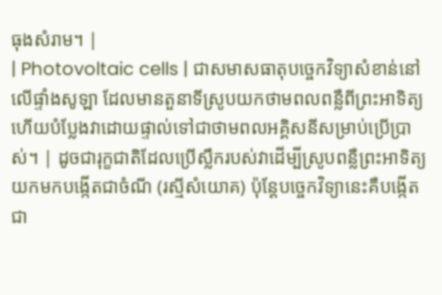ធុងសំរាម។ |
| Photovoltaic cells | ជាសមាសធាតុបច្ចេកវិទ្យាសំខាន់នៅលើផ្ទាំងសូឡា ដែលមានតួនាទីស្រូបយកថាមពលពន្លឺពីព្រះអាទិត្យ ហើយបំប្លែងវាដោយផ្ទាល់ទៅជាថាមពលអគ្គិសនីសម្រាប់ប្រើប្រាស់។ | ដូចជារុក្ខជាតិដែលប្រើស្លឹករបស់វាដើម្បីស្រូបពន្លឺព្រះអាទិត្យយកមកបង្កើតជាចំណី (រស្មីសំយោគ) ប៉ុន្តែបច្ចេកវិទ្យានេះគឺបង្កើតជា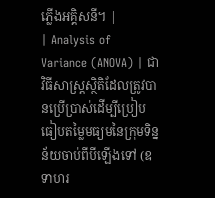ភ្លើងអគ្គិសនី។ |
| Analysis of Variance (ANOVA) | ជាវិធីសាស្ត្រស្ថិតិដែលត្រូវបានប្រើប្រាស់ដើម្បីប្រៀបធៀបតម្លៃមធ្យមនៃក្រុមទិន្នន័យចាប់ពីបីឡើងទៅ (ឧទាហរ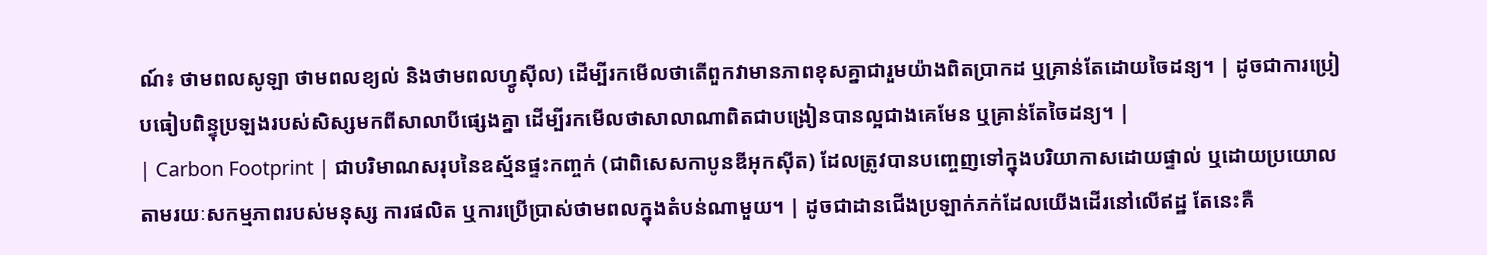ណ៍៖ ថាមពលសូឡា ថាមពលខ្យល់ និងថាមពលហ្វូស៊ីល) ដើម្បីរកមើលថាតើពួកវាមានភាពខុសគ្នាជារួមយ៉ាងពិតប្រាកដ ឬគ្រាន់តែដោយចៃដន្យ។ | ដូចជាការប្រៀបធៀបពិន្ទុប្រឡងរបស់សិស្សមកពីសាលាបីផ្សេងគ្នា ដើម្បីរកមើលថាសាលាណាពិតជាបង្រៀនបានល្អជាងគេមែន ឬគ្រាន់តែចៃដន្យ។ |
| Carbon Footprint | ជាបរិមាណសរុបនៃឧស្ម័នផ្ទះកញ្ចក់ (ជាពិសេសកាបូនឌីអុកស៊ីត) ដែលត្រូវបានបញ្ចេញទៅក្នុងបរិយាកាសដោយផ្ទាល់ ឬដោយប្រយោល តាមរយៈសកម្មភាពរបស់មនុស្ស ការផលិត ឬការប្រើប្រាស់ថាមពលក្នុងតំបន់ណាមួយ។ | ដូចជាដានជើងប្រឡាក់ភក់ដែលយើងដើរនៅលើឥដ្ឋ តែនេះគឺ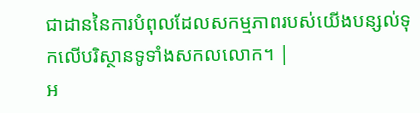ជាដាននៃការបំពុលដែលសកម្មភាពរបស់យើងបន្សល់ទុកលើបរិស្ថានទូទាំងសកលលោក។ |
អ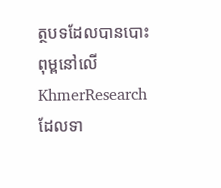ត្ថបទដែលបានបោះពុម្ពនៅលើ KhmerResearch ដែលទា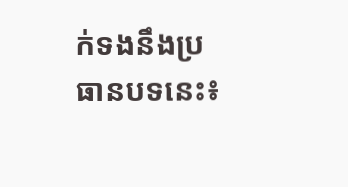ក់ទងនឹងប្រធានបទនេះ៖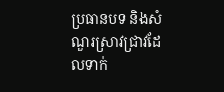ប្រធានបទ និងសំណួរស្រាវជ្រាវដែលទាក់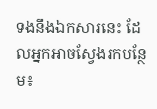ទងនឹងឯកសារនេះ ដែលអ្នកអាចស្វែងរកបន្ថែម៖